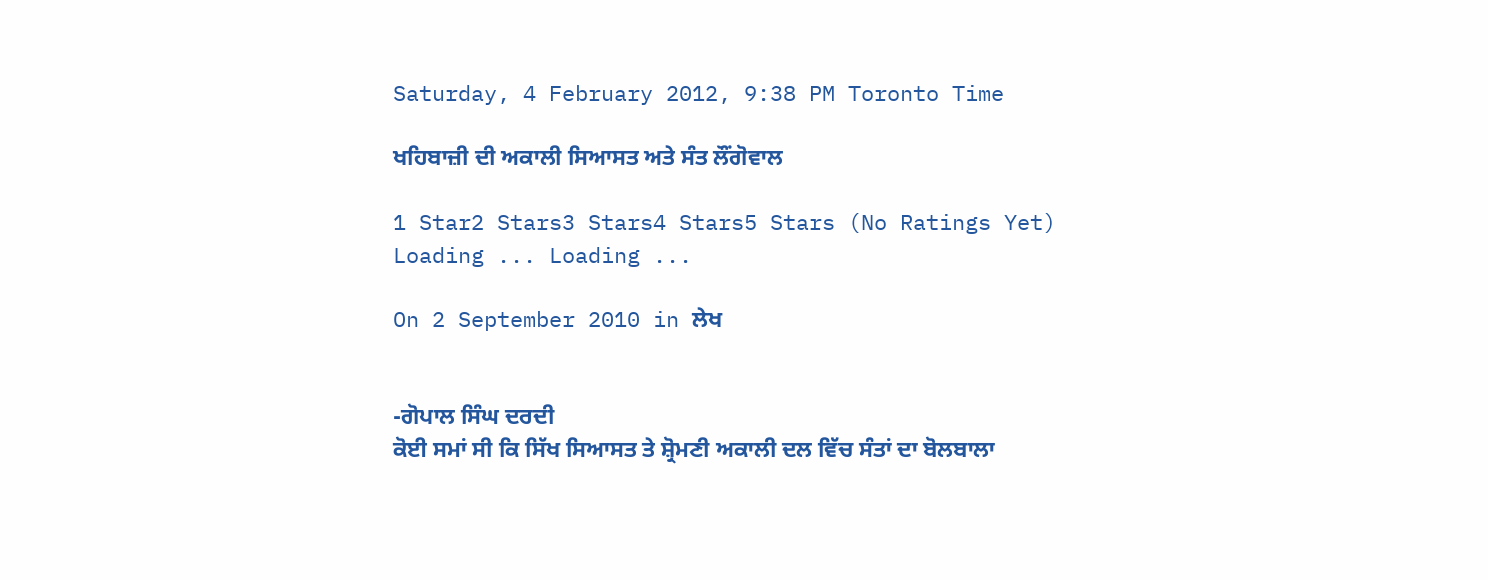Saturday, 4 February 2012, 9:38 PM Toronto Time

ਖਹਿਬਾਜ਼ੀ ਦੀ ਅਕਾਲੀ ਸਿਆਸਤ ਅਤੇ ਸੰਤ ਲੌਂਗੋਵਾਲ

1 Star2 Stars3 Stars4 Stars5 Stars (No Ratings Yet)
Loading ... Loading ...

On 2 September 2010 in ਲੇਖ


-ਗੋਪਾਲ ਸਿੰਘ ਦਰਦੀ
ਕੋਈ ਸਮਾਂ ਸੀ ਕਿ ਸਿੱਖ ਸਿਆਸਤ ਤੇ ਸ਼੍ਰੋਮਣੀ ਅਕਾਲੀ ਦਲ ਵਿੱਚ ਸੰਤਾਂ ਦਾ ਬੋਲਬਾਲਾ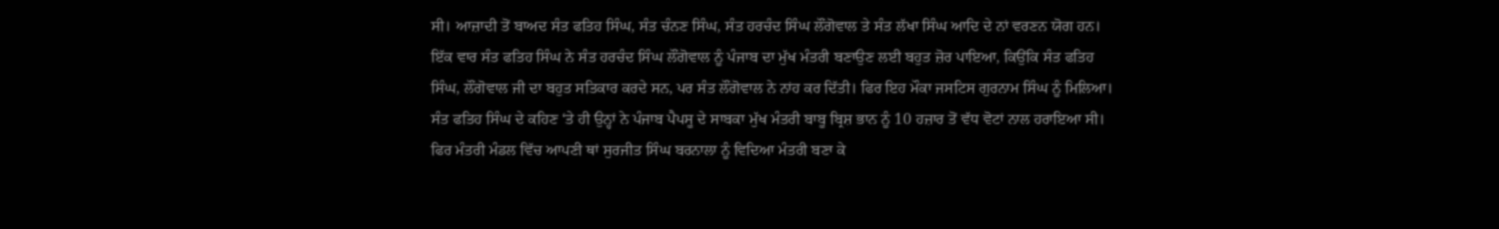ਸੀ। ਆਜ਼ਾਦੀ ਤੋਂ ਬਾਅਦ ਸੰਤ ਫਤਿਹ ਸਿੰਘ, ਸੰਤ ਚੰਨਣ ਸਿੰਘ, ਸੰਤ ਹਰਚੰਦ ਸਿੰਘ ਲੌਂਗੋਵਾਲ ਤੇ ਸੰਤ ਲੱਖਾ ਸਿੰਘ ਆਦਿ ਦੇ ਨਾਂ ਵਰਣਨ ਯੋਗ ਹਨ। ਇੱਕ ਵਾਰ ਸੰਤ ਫਤਿਹ ਸਿੰਘ ਨੇ ਸੰਤ ਹਰਚੰਦ ਸਿੰਘ ਲੌਂਗੋਵਾਲ ਨੂੰ ਪੰਜਾਬ ਦਾ ਮੁੱਖ ਮੰਤਰੀ ਬਣਾਉਣ ਲਈ ਬਹੁਤ ਜ਼ੋਰ ਪਾਇਆ, ਕਿਉਂਕਿ ਸੰਤ ਫਤਿਹ ਸਿੰਘ, ਲੌਂਗੋਵਾਲ ਜੀ ਦਾ ਬਹੁਤ ਸਤਿਕਾਰ ਕਰਦੇ ਸਨ, ਪਰ ਸੰਤ ਲੌਂਗੋਵਾਲ ਨੇ ਨਾਂਹ ਕਰ ਦਿੱਤੀ। ਫਿਰ ਇਹ ਮੌਕਾ ਜਸਟਿਸ ਗੁਰਨਾਮ ਸਿੰਘ ਨੂੰ ਮਿਲਿਆ। ਸੰਤ ਫਤਿਹ ਸਿੰਘ ਦੇ ਕਹਿਣ ‘ਤੇ ਹੀ ਉਨ੍ਹਾਂ ਨੇ ਪੰਜਾਬ ਪੈਪਸੂ ਦੇ ਸਾਬਕਾ ਮੁੱਖ ਮੰਤਰੀ ਬਾਬੂ ਬ੍ਰਿਸ਼ ਭਾਨ ਨੂੰ 10 ਹਜ਼ਾਰ ਤੋਂ ਵੱਧ ਵੋਟਾਂ ਨਾਲ ਹਰਾਇਆ ਸੀ। ਫਿਰ ਮੰਤਰੀ ਮੰਡਲ ਵਿੱਚ ਆਪਣੀ ਥਾਂ ਸੁਰਜੀਤ ਸਿੰਘ ਬਰਨਾਲਾ ਨੂੰ ਵਿਦਿਆ ਮੰਤਰੀ ਬਣਾ ਕੇ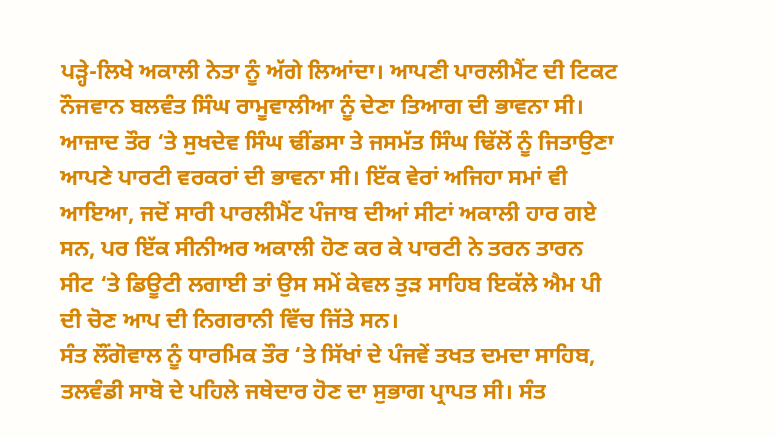ਪੜ੍ਹੇ-ਲਿਖੇ ਅਕਾਲੀ ਨੇਤਾ ਨੂੰ ਅੱਗੇ ਲਿਆਂਦਾ। ਆਪਣੀ ਪਾਰਲੀਮੈਂਟ ਦੀ ਟਿਕਟ ਨੌਜਵਾਨ ਬਲਵੰਤ ਸਿੰਘ ਰਾਮੂਵਾਲੀਆ ਨੂੰ ਦੇਣਾ ਤਿਆਗ ਦੀ ਭਾਵਨਾ ਸੀ। ਆਜ਼ਾਦ ਤੌਰ ‘ਤੇ ਸੁਖਦੇਵ ਸਿੰਘ ਢੀਂਡਸਾ ਤੇ ਜਸਮੱਤ ਸਿੰਘ ਢਿੱਲੋਂ ਨੂੰ ਜਿਤਾਉਣਾ ਆਪਣੇ ਪਾਰਟੀ ਵਰਕਰਾਂ ਦੀ ਭਾਵਨਾ ਸੀ। ਇੱਕ ਵੇਰਾਂ ਅਜਿਹਾ ਸਮਾਂ ਵੀ ਆਇਆ, ਜਦੋਂ ਸਾਰੀ ਪਾਰਲੀਮੈਂਟ ਪੰਜਾਬ ਦੀਆਂ ਸੀਟਾਂ ਅਕਾਲੀ ਹਾਰ ਗਏ ਸਨ, ਪਰ ਇੱਕ ਸੀਨੀਅਰ ਅਕਾਲੀ ਹੋਣ ਕਰ ਕੇ ਪਾਰਟੀ ਨੇ ਤਰਨ ਤਾਰਨ ਸੀਟ ‘ਤੇ ਡਿਊਟੀ ਲਗਾਈ ਤਾਂ ਉਸ ਸਮੇਂ ਕੇਵਲ ਤੁੜ ਸਾਹਿਬ ਇਕੱਲੇ ਐਮ ਪੀ ਦੀ ਚੋਣ ਆਪ ਦੀ ਨਿਗਰਾਨੀ ਵਿੱਚ ਜਿੱਤੇ ਸਨ।
ਸੰਤ ਲੌਂਗੋਵਾਲ ਨੂੰ ਧਾਰਮਿਕ ਤੌਰ ‘ਤੇ ਸਿੱਖਾਂ ਦੇ ਪੰਜਵੇਂ ਤਖਤ ਦਮਦਾ ਸਾਹਿਬ, ਤਲਵੰਡੀ ਸਾਬੋ ਦੇ ਪਹਿਲੇ ਜਥੇਦਾਰ ਹੋਣ ਦਾ ਸੁਭਾਗ ਪ੍ਰਾਪਤ ਸੀ। ਸੰਤ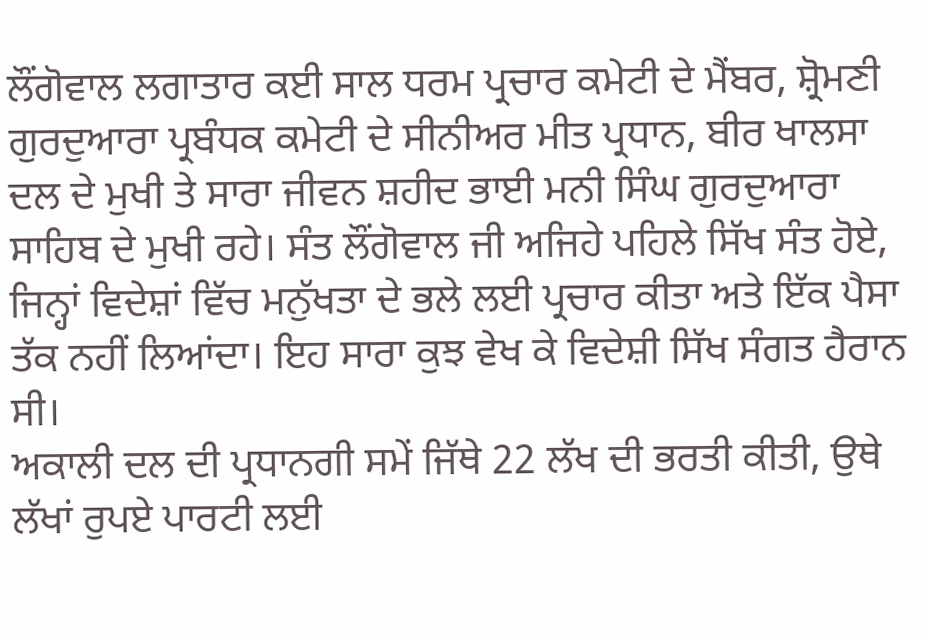ਲੌਂਗੋਵਾਲ ਲਗਾਤਾਰ ਕਈ ਸਾਲ ਧਰਮ ਪ੍ਰਚਾਰ ਕਮੇਟੀ ਦੇ ਮੈਂਬਰ, ਸ਼੍ਰੋਮਣੀ ਗੁਰਦੁਆਰਾ ਪ੍ਰਬੰਧਕ ਕਮੇਟੀ ਦੇ ਸੀਨੀਅਰ ਮੀਤ ਪ੍ਰਧਾਨ, ਬੀਰ ਖਾਲਸਾ ਦਲ ਦੇ ਮੁਖੀ ਤੇ ਸਾਰਾ ਜੀਵਨ ਸ਼ਹੀਦ ਭਾਈ ਮਨੀ ਸਿੰਘ ਗੁਰਦੁਆਰਾ ਸਾਹਿਬ ਦੇ ਮੁਖੀ ਰਹੇ। ਸੰਤ ਲੌਂਗੋਵਾਲ ਜੀ ਅਜਿਹੇ ਪਹਿਲੇ ਸਿੱਖ ਸੰਤ ਹੋਏ, ਜਿਨ੍ਹਾਂ ਵਿਦੇਸ਼ਾਂ ਵਿੱਚ ਮਨੁੱਖਤਾ ਦੇ ਭਲੇ ਲਈ ਪ੍ਰਚਾਰ ਕੀਤਾ ਅਤੇ ਇੱਕ ਪੈਸਾ ਤੱਕ ਨਹੀਂ ਲਿਆਂਦਾ। ਇਹ ਸਾਰਾ ਕੁਝ ਵੇਖ ਕੇ ਵਿਦੇਸ਼ੀ ਸਿੱਖ ਸੰਗਤ ਹੈਰਾਨ ਸੀ।
ਅਕਾਲੀ ਦਲ ਦੀ ਪ੍ਰਧਾਨਗੀ ਸਮੇਂ ਜਿੱਥੇ 22 ਲੱਖ ਦੀ ਭਰਤੀ ਕੀਤੀ, ਉਥੇ ਲੱਖਾਂ ਰੁਪਏ ਪਾਰਟੀ ਲਈ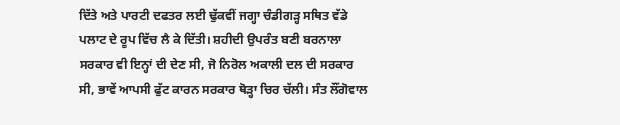ਦਿੱਤੇ ਅਤੇ ਪਾਰਟੀ ਦਫਤਰ ਲਈ ਢੁੱਕਵੀਂ ਜਗ੍ਹਾ ਚੰਡੀਗੜ੍ਹ ਸਥਿਤ ਵੱਡੇ ਪਲਾਟ ਦੇ ਰੂਪ ਵਿੱਚ ਲੈ ਕੇ ਦਿੱਤੀ। ਸ਼ਹੀਦੀ ਉਪਰੰਤ ਬਣੀ ਬਰਨਾਲਾ ਸਰਕਾਰ ਵੀ ਇਨ੍ਹਾਂ ਦੀ ਦੇਣ ਸੀ, ਜੋ ਨਿਰੋਲ ਅਕਾਲੀ ਦਲ ਦੀ ਸਰਕਾਰ ਸੀ, ਭਾਵੇਂ ਆਪਸੀ ਫੁੱਟ ਕਾਰਨ ਸਰਕਾਰ ਥੋੜ੍ਹਾ ਚਿਰ ਚੱਲੀ। ਸੰਤ ਲੌਂਗੋਵਾਲ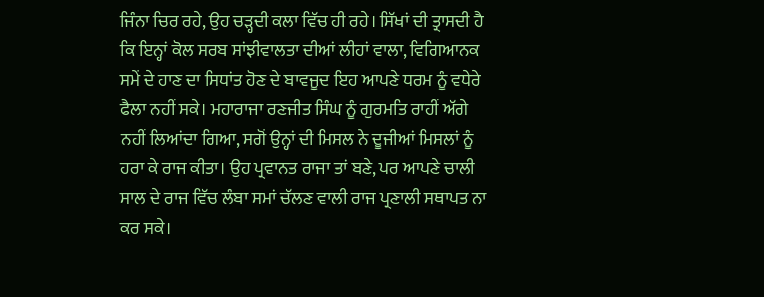ਜਿੰਨਾ ਚਿਰ ਰਹੇ, ਉਹ ਚੜ੍ਹਦੀ ਕਲਾ ਵਿੱਚ ਹੀ ਰਹੇ। ਸਿੱਖਾਂ ਦੀ ਤ੍ਰਾਸਦੀ ਹੈ ਕਿ ਇਨ੍ਹਾਂ ਕੋਲ ਸਰਬ ਸਾਂਝੀਵਾਲਤਾ ਦੀਆਂ ਲੀਹਾਂ ਵਾਲਾ, ਵਿਗਿਆਨਕ ਸਮੇਂ ਦੇ ਹਾਣ ਦਾ ਸਿਧਾਂਤ ਹੋਣ ਦੇ ਬਾਵਜੂਦ ਇਹ ਆਪਣੇ ਧਰਮ ਨੂੰ ਵਧੇਰੇ ਫੈਲਾ ਨਹੀਂ ਸਕੇ। ਮਹਾਰਾਜਾ ਰਣਜੀਤ ਸਿੰਘ ਨੂੰ ਗੁਰਮਤਿ ਰਾਹੀਂ ਅੱਗੇ ਨਹੀਂ ਲਿਆਂਦਾ ਗਿਆ, ਸਗੋਂ ਉਨ੍ਹਾਂ ਦੀ ਮਿਸਲ ਨੇ ਦੂਜੀਆਂ ਮਿਸਲਾਂ ਨੂੰ ਹਰਾ ਕੇ ਰਾਜ ਕੀਤਾ। ਉਹ ਪ੍ਰਵਾਨਤ ਰਾਜਾ ਤਾਂ ਬਣੇ, ਪਰ ਆਪਣੇ ਚਾਲੀ ਸਾਲ ਦੇ ਰਾਜ ਵਿੱਚ ਲੰਬਾ ਸਮਾਂ ਚੱਲਣ ਵਾਲੀ ਰਾਜ ਪ੍ਰਣਾਲੀ ਸਥਾਪਤ ਨਾ ਕਰ ਸਕੇ।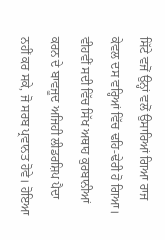ਸਿੱਟੇ ਵਜੋਂ ਉਨ੍ਹਾਂ ਵਲੋਂ ਉਸਾਰਿਆਂ ਗਿਆ ਰਾਜ ਕੇਵਲ ਦਸ ਵਰ੍ਹਿਆਂ ਵਿੱਚ ਢਹਿ-ਢੇਰੀ ਹੋ ਗਿਆ।
ਵੀਹਵੀਂ ਸਦੀ ਵਿੱਚ ਸਿੱਖ ਅਥਾਹ ਕੁਰਬਾਨੀਆਂ ਕਰਨ ਦੇ ਬਾਵਜੂਦ ਅਜਿਹੀ ਲੀਡਰਸ਼ਿਪ ਪੈਦਾ ਨਹੀਂ ਕਰ ਸਕੇ, ਜੋ ਸਰਬ ਪ੍ਰਵਾਨਤ ਹੋਵੇ। ਹੋਇਆ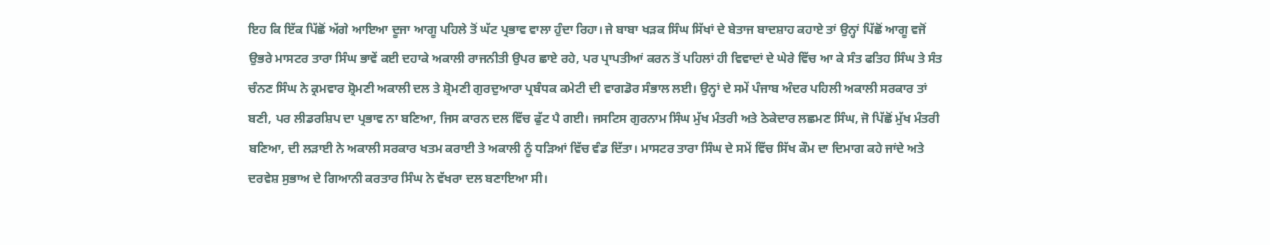ਇਹ ਕਿ ਇੱਕ ਪਿੱਛੋਂ ਅੱਗੇ ਆਇਆ ਦੂਜਾ ਆਗੂ ਪਹਿਲੇ ਤੋਂ ਘੱਟ ਪ੍ਰਭਾਵ ਵਾਲਾ ਹੁੰਦਾ ਰਿਹਾ। ਜੇ ਬਾਬਾ ਖੜਕ ਸਿੰਘ ਸਿੱਖਾਂ ਦੇ ਬੇਤਾਜ ਬਾਦਸ਼ਾਹ ਕਹਾਏ ਤਾਂ ਉਨ੍ਹਾਂ ਪਿੱਛੋਂ ਆਗੂ ਵਜੋਂ ਉਭਰੇ ਮਾਸਟਰ ਤਾਰਾ ਸਿੰਘ ਭਾਵੇਂ ਕਈ ਦਹਾਕੇ ਅਕਾਲੀ ਰਾਜਨੀਤੀ ਉਪਰ ਛਾਏ ਰਹੇ, ਪਰ ਪ੍ਰਾਪਤੀਆਂ ਕਰਨ ਤੋਂ ਪਹਿਲਾਂ ਹੀ ਵਿਵਾਦਾਂ ਦੇ ਘੇਰੇ ਵਿੱਚ ਆ ਕੇ ਸੰਤ ਫਤਿਹ ਸਿੰਘ ਤੇ ਸੰਤ ਚੰਨਣ ਸਿੰਘ ਨੇ ਕ੍ਰਮਵਾਰ ਸ਼੍ਰੋਮਣੀ ਅਕਾਲੀ ਦਲ ਤੇ ਸ਼੍ਰੋਮਣੀ ਗੁਰਦੁਆਰਾ ਪ੍ਰਬੰਧਕ ਕਮੇਟੀ ਦੀ ਵਾਗਡੋਰ ਸੰਭਾਲ ਲਈ। ਉਨ੍ਹਾਂ ਦੇ ਸਮੇਂ ਪੰਜਾਬ ਅੰਦਰ ਪਹਿਲੀ ਅਕਾਲੀ ਸਰਕਾਰ ਤਾਂ ਬਣੀ, ਪਰ ਲੀਡਰਸ਼ਿਪ ਦਾ ਪ੍ਰਭਾਵ ਨਾ ਬਣਿਆ, ਜਿਸ ਕਾਰਨ ਦਲ ਵਿੱਚ ਫੁੱਟ ਪੈ ਗਈ। ਜਸਟਿਸ ਗੁਰਨਾਮ ਸਿੰਘ ਮੁੱਖ ਮੰਤਰੀ ਅਤੇ ਠੇਕੇਦਾਰ ਲਛਮਣ ਸਿੰਘ, ਜੋ ਪਿੱਛੋਂ ਮੁੱਖ ਮੰਤਰੀ ਬਣਿਆ, ਦੀ ਲੜਾਈ ਨੇ ਅਕਾਲੀ ਸਰਕਾਰ ਖਤਮ ਕਰਾਈ ਤੇ ਅਕਾਲੀ ਨੂੰ ਧੜਿਆਂ ਵਿੱਚ ਵੰਡ ਦਿੱਤਾ। ਮਾਸਟਰ ਤਾਰਾ ਸਿੰਘ ਦੇ ਸਮੇਂ ਵਿੱਚ ਸਿੱਖ ਕੌਮ ਦਾ ਦਿਮਾਗ ਕਹੇ ਜਾਂਦੇ ਅਤੇ ਦਰਵੇਸ਼ ਸੁਭਾਅ ਦੇ ਗਿਆਨੀ ਕਰਤਾਰ ਸਿੰਘ ਨੇ ਵੱਖਰਾ ਦਲ ਬਣਾਇਆ ਸੀ।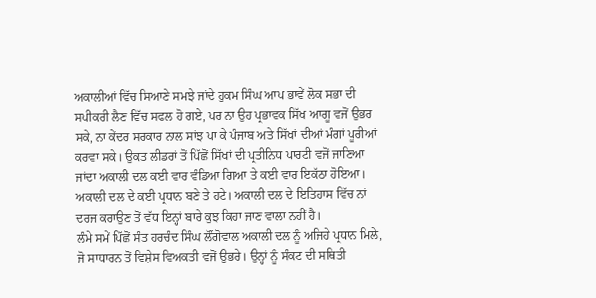ਅਕਾਲੀਆਂ ਵਿੱਚ ਸਿਆਣੇ ਸਮਝੇ ਜਾਂਦੇ ਹੁਕਮ ਸਿੰਘ ਆਪ ਭਾਵੇਂ ਲੋਕ ਸਭਾ ਦੀ ਸਪੀਕਰੀ ਲੈਣ ਵਿੱਚ ਸਫਲ ਹੋ ਗਏ, ਪਰ ਨਾ ਉਹ ਪ੍ਰਭਾਵਕ ਸਿੱਖ ਆਗੂ ਵਜੋਂ ਉਭਰ ਸਕੇ, ਨਾ ਕੇਂਦਰ ਸਰਕਾਰ ਨਾਲ ਸਾਂਝ ਪਾ ਕੇ ਪੰਜਾਬ ਅਤੇ ਸਿੱਖਾਂ ਦੀਆਂ ਮੰਗਾਂ ਪੂਰੀਆਂ ਕਰਵਾ ਸਕੇ। ਉਕਤ ਲੀਡਰਾਂ ਤੋਂ ਪਿੱਛੋਂ ਸਿੱਖਾਂ ਦੀ ਪ੍ਰਤੀਨਿਧ ਪਾਰਟੀ ਵਜੋਂ ਜਾਣਿਆ ਜਾਂਦਾ ਅਕਾਲੀ ਦਲ ਕਈ ਵਾਰ ਵੰਡਿਆ ਗਿਆ ਤੇ ਕਈ ਵਾਰ ਇਕੱਠਾ ਹੋਇਆ। ਅਕਾਲੀ ਦਲ ਦੇ ਕਈ ਪ੍ਰਧਾਨ ਬਣੇ ਤੇ ਹਟੇ। ਅਕਾਲੀ ਦਲ ਦੇ ਇਤਿਹਾਸ ਵਿੱਚ ਨਾਂ ਦਰਜ ਕਰਾਉਣ ਤੋਂ ਵੱਧ ਇਨ੍ਹਾਂ ਬਾਰੇ ਕੁਝ ਕਿਹਾ ਜਾਣ ਵਾਲਾ ਨਹੀਂ ਹੈ।
ਲੰਮੇ ਸਮੇਂ ਪਿੱਛੋਂ ਸੰਤ ਹਰਚੰਦ ਸਿੰਘ ਲੌਂਗੋਵਾਲ ਅਕਾਲੀ ਦਲ ਨੂੰ ਅਜਿਹੇ ਪ੍ਰਧਾਨ ਮਿਲੇ, ਜੋ ਸਾਧਾਰਨ ਤੋਂ ਵਿਸ਼ੇਸ ਵਿਅਕਤੀ ਵਜੋਂ ਉਭਰੇ। ਉਨ੍ਹਾਂ ਨੂੰ ਸੰਕਟ ਦੀ ਸਥਿਤੀ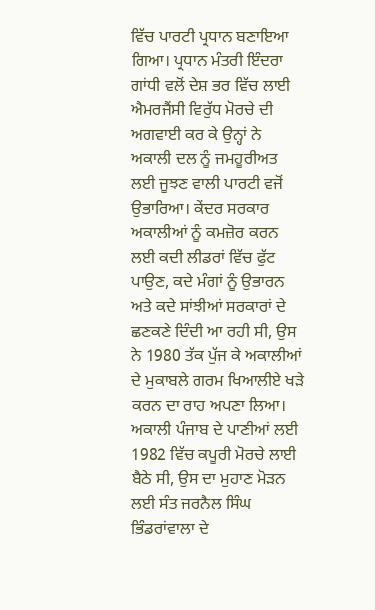ਵਿੱਚ ਪਾਰਟੀ ਪ੍ਰਧਾਨ ਬਣਾਇਆ ਗਿਆ। ਪ੍ਰਧਾਨ ਮੰਤਰੀ ਇੰਦਰਾ ਗਾਂਧੀ ਵਲੋਂ ਦੇਸ਼ ਭਰ ਵਿੱਚ ਲਾਈ ਐਮਰਜੈਂਸੀ ਵਿਰੁੱਧ ਮੋਰਚੇ ਦੀ ਅਗਵਾਈ ਕਰ ਕੇ ਉਨ੍ਹਾਂ ਨੇ ਅਕਾਲੀ ਦਲ ਨੂੰ ਜਮਹੂਰੀਅਤ ਲਈ ਜੂਝਣ ਵਾਲੀ ਪਾਰਟੀ ਵਜੋਂ ਉਭਾਰਿਆ। ਕੇਂਦਰ ਸਰਕਾਰ ਅਕਾਲੀਆਂ ਨੂੰ ਕਮਜ਼ੋਰ ਕਰਨ ਲਈ ਕਦੀ ਲੀਡਰਾਂ ਵਿੱਚ ਫੁੱਟ ਪਾਉਣ, ਕਦੇ ਮੰਗਾਂ ਨੂੰ ਉਭਾਰਨ ਅਤੇ ਕਦੇ ਸਾਂਝੀਆਂ ਸਰਕਾਰਾਂ ਦੇ ਛਣਕਣੇ ਦਿੰਦੀ ਆ ਰਹੀ ਸੀ, ਉਸ ਨੇ 1980 ਤੱਕ ਪੁੱਜ ਕੇ ਅਕਾਲੀਆਂ ਦੇ ਮੁਕਾਬਲੇ ਗਰਮ ਖਿਆਲੀਏ ਖੜੇ ਕਰਨ ਦਾ ਰਾਹ ਅਪਣਾ ਲਿਆ। ਅਕਾਲੀ ਪੰਜਾਬ ਦੇ ਪਾਣੀਆਂ ਲਈ 1982 ਵਿੱਚ ਕਪੂਰੀ ਮੋਰਚੇ ਲਾਈ ਬੈਠੇ ਸੀ, ਉਸ ਦਾ ਮੁਹਾਣ ਮੋੜਨ ਲਈ ਸੰਤ ਜਰਨੈਲ ਸਿੰਘ ਭਿੰਡਰਾਂਵਾਲਾ ਦੇ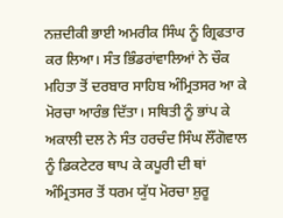ਨਜ਼ਦੀਕੀ ਭਾਈ ਅਮਰੀਕ ਸਿੰਘ ਨੂੰ ਗ੍ਰਿਫਤਾਰ ਕਰ ਲਿਆ। ਸੰਤ ਭਿੰਡਰਾਂਵਾਲਿਆਂ ਨੇ ਚੌਕ ਮਹਿਤਾ ਤੋਂ ਦਰਬਾਰ ਸਾਹਿਬ ਅੰਮ੍ਰਿਤਸਰ ਆ ਕੇ ਮੋਰਚਾ ਆਰੰਭ ਦਿੱਤਾ। ਸਥਿਤੀ ਨੂੰ ਭਾਂਪ ਕੇ ਅਕਾਲੀ ਦਲ ਨੇ ਸੰਤ ਹਰਚੰਦ ਸਿੰਘ ਲੌਂਗੋਵਾਲ ਨੂੰ ਡਿਕਟੇਟਰ ਥਾਪ ਕੇ ਕਪੂਰੀ ਦੀ ਥਾਂ ਅੰਮ੍ਰਿਤਸਰ ਤੋਂ ਧਰਮ ਯੁੱਧ ਮੋਰਚਾ ਸ਼ੁਰੂ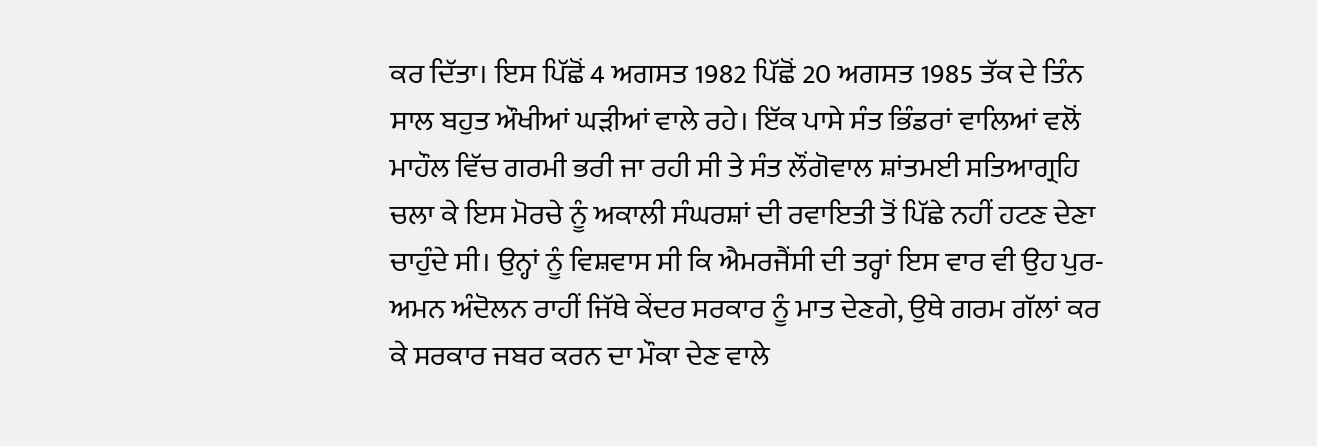ਕਰ ਦਿੱਤਾ। ਇਸ ਪਿੱਛੋਂ 4 ਅਗਸਤ 1982 ਪਿੱਛੋਂ 20 ਅਗਸਤ 1985 ਤੱਕ ਦੇ ਤਿੰਨ ਸਾਲ ਬਹੁਤ ਔਖੀਆਂ ਘੜੀਆਂ ਵਾਲੇ ਰਹੇ। ਇੱਕ ਪਾਸੇ ਸੰਤ ਭਿੰਡਰਾਂ ਵਾਲਿਆਂ ਵਲੋਂ ਮਾਹੌਲ ਵਿੱਚ ਗਰਮੀ ਭਰੀ ਜਾ ਰਹੀ ਸੀ ਤੇ ਸੰਤ ਲੌਂਗੋਵਾਲ ਸ਼ਾਂਤਮਈ ਸਤਿਆਗ੍ਰਹਿ ਚਲਾ ਕੇ ਇਸ ਮੋਰਚੇ ਨੂੰ ਅਕਾਲੀ ਸੰਘਰਸ਼ਾਂ ਦੀ ਰਵਾਇਤੀ ਤੋਂ ਪਿੱਛੇ ਨਹੀਂ ਹਟਣ ਦੇਣਾ ਚਾਹੁੰਦੇ ਸੀ। ਉਨ੍ਹਾਂ ਨੂੰ ਵਿਸ਼ਵਾਸ ਸੀ ਕਿ ਐਮਰਜੈਂਸੀ ਦੀ ਤਰ੍ਹਾਂ ਇਸ ਵਾਰ ਵੀ ਉਹ ਪੁਰ-ਅਮਨ ਅੰਦੋਲਨ ਰਾਹੀਂ ਜਿੱਥੇ ਕੇਂਦਰ ਸਰਕਾਰ ਨੂੰ ਮਾਤ ਦੇਣਗੇ, ਉਥੇ ਗਰਮ ਗੱਲਾਂ ਕਰ ਕੇ ਸਰਕਾਰ ਜਬਰ ਕਰਨ ਦਾ ਮੌਕਾ ਦੇਣ ਵਾਲੇ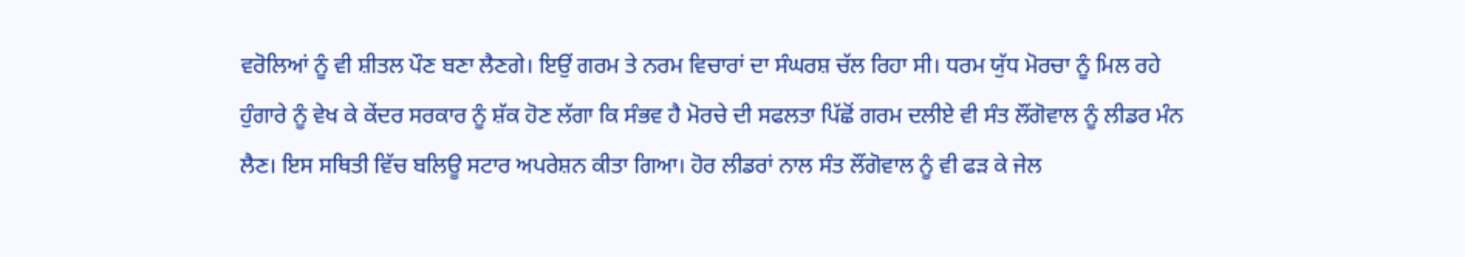ਵਰੋਲਿਆਂ ਨੂੰ ਵੀ ਸ਼ੀਤਲ ਪੌਣ ਬਣਾ ਲੈਣਗੇ। ਇਉਂ ਗਰਮ ਤੇ ਨਰਮ ਵਿਚਾਰਾਂ ਦਾ ਸੰਘਰਸ਼ ਚੱਲ ਰਿਹਾ ਸੀ। ਧਰਮ ਯੁੱਧ ਮੋਰਚਾ ਨੂੰ ਮਿਲ ਰਹੇ ਹੁੰਗਾਰੇ ਨੂੰ ਵੇਖ ਕੇ ਕੇਂਦਰ ਸਰਕਾਰ ਨੂੰ ਸ਼ੱਕ ਹੋਣ ਲੱਗਾ ਕਿ ਸੰਭਵ ਹੈ ਮੋਰਚੇ ਦੀ ਸਫਲਤਾ ਪਿੱਛੋਂ ਗਰਮ ਦਲੀਏ ਵੀ ਸੰਤ ਲੌਂਗੋਵਾਲ ਨੂੰ ਲੀਡਰ ਮੰਨ ਲੈਣ। ਇਸ ਸਥਿਤੀ ਵਿੱਚ ਬਲਿਊ ਸਟਾਰ ਅਪਰੇਸ਼ਨ ਕੀਤਾ ਗਿਆ। ਹੋਰ ਲੀਡਰਾਂ ਨਾਲ ਸੰਤ ਲੌਂਗੋਵਾਲ ਨੂੰ ਵੀ ਫੜ ਕੇ ਜੇਲ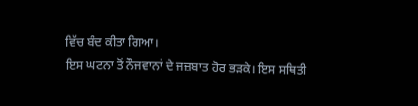ਵਿੱਚ ਬੰਦ ਕੀਤਾ ਗਿਆ।
ਇਸ ਘਟਨਾ ਤੋਂ ਨੌਜਵਾਨਾਂ ਦੇ ਜਜ਼ਬਾਤ ਹੋਰ ਭੜਕੇ। ਇਸ ਸਥਿਤੀ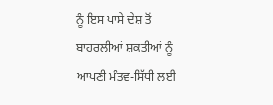ਨੂੰ ਇਸ ਪਾਸੇ ਦੇਸ਼ ਤੋਂ ਬਾਹਰਲੀਆਂ ਸ਼ਕਤੀਆਂ ਨੂੰ ਆਪਣੀ ਮੰਤਵ-ਸਿੱਧੀ ਲਈ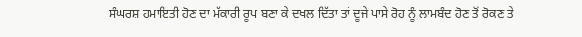ਸੰਘਰਸ਼ ਹਮਾਇਤੀ ਹੋਣ ਦਾ ਮੱਕਾਰੀ ਰੂਪ ਬਣਾ ਕੇ ਦਖਲ ਦਿੱਤਾ ਤਾਂ ਦੂਜੇ ਪਾਸੇ ਰੋਹ ਨੂੰ ਲਾਮਬੰਦ ਹੋਣ ਤੋਂ ਰੋਕਣ ਤੇ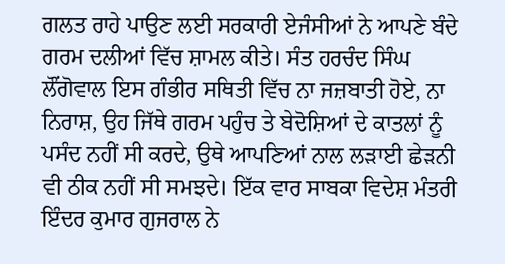ਗਲਤ ਰਾਹੇ ਪਾਉਣ ਲਈ ਸਰਕਾਰੀ ਏਜੰਸੀਆਂ ਨੇ ਆਪਣੇ ਬੰਦੇ ਗਰਮ ਦਲੀਆਂ ਵਿੱਚ ਸ਼ਾਮਲ ਕੀਤੇ। ਸੰਤ ਹਰਚੰਦ ਸਿੰਘ ਲੌਂਗੋਵਾਲ ਇਸ ਗੰਭੀਰ ਸਥਿਤੀ ਵਿੱਚ ਨਾ ਜਜ਼ਬਾਤੀ ਹੋਏ, ਨਾ ਨਿਰਾਸ਼, ਉਹ ਜਿੱਥੇ ਗਰਮ ਪਹੁੰਚ ਤੇ ਬੇਦੋਸ਼ਿਆਂ ਦੇ ਕਾਤਲਾਂ ਨੂੰ ਪਸੰਦ ਨਹੀਂ ਸੀ ਕਰਦੇ, ਉਥੇ ਆਪਣਿਆਂ ਨਾਲ ਲੜਾਈ ਛੇੜਨੀ ਵੀ ਠੀਕ ਨਹੀਂ ਸੀ ਸਮਝਦੇ। ਇੱਕ ਵਾਰ ਸਾਬਕਾ ਵਿਦੇਸ਼ ਮੰਤਰੀ ਇੰਦਰ ਕੁਮਾਰ ਗੁਜਰਾਲ ਨੇ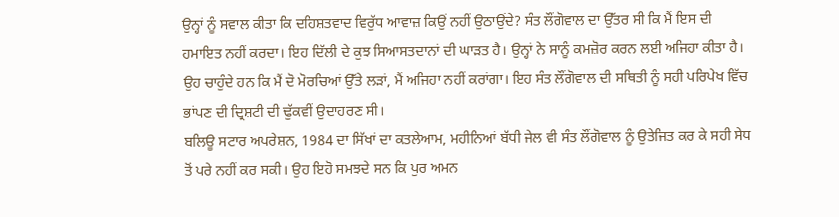ਉਨ੍ਹਾਂ ਨੂੰ ਸਵਾਲ ਕੀਤਾ ਕਿ ਦਹਿਸ਼ਤਵਾਦ ਵਿਰੁੱਧ ਆਵਾਜ਼ ਕਿਉਂ ਨਹੀਂ ਉਠਾਉਂਦੇ? ਸੰਤ ਲੌਂਗੋਵਾਲ ਦਾ ਉੱਤਰ ਸੀ ਕਿ ਮੈਂ ਇਸ ਦੀ ਹਮਾਇਤ ਨਹੀਂ ਕਰਦਾ। ਇਹ ਦਿੱਲੀ ਦੇ ਕੁਝ ਸਿਆਸਤਦਾਨਾਂ ਦੀ ਘਾੜਤ ਹੈ। ਉਨ੍ਹਾਂ ਨੇ ਸਾਨੂੰ ਕਮਜ਼ੋਰ ਕਰਨ ਲਈ ਅਜਿਹਾ ਕੀਤਾ ਹੈ। ਉਹ ਚਾਹੁੰਦੇ ਹਨ ਕਿ ਮੈਂ ਦੋ ਮੋਰਚਿਆਂ ਉੱਤੇ ਲੜਾਂ, ਮੈਂ ਅਜਿਹਾ ਨਹੀਂ ਕਰਾਂਗਾ। ਇਹ ਸੰਤ ਲੌਂਗੋਵਾਲ ਦੀ ਸਥਿਤੀ ਨੂੰ ਸਹੀ ਪਰਿਪੇਖ ਵਿੱਚ ਭਾਂਪਣ ਦੀ ਦ੍ਰਿਸ਼ਟੀ ਦੀ ਢੁੱਕਵੀਂ ਉਦਾਹਰਣ ਸੀ।
ਬਲਿਊ ਸਟਾਰ ਅਪਰੇਸ਼ਨ, 1984 ਦਾ ਸਿੱਖਾਂ ਦਾ ਕਤਲੇਆਮ, ਮਹੀਨਿਆਂ ਬੱਧੀ ਜੇਲ ਵੀ ਸੰਤ ਲੌਂਗੋਵਾਲ ਨੂੰ ਉਤੇਜਿਤ ਕਰ ਕੇ ਸਹੀ ਸੇਧ ਤੋਂ ਪਰੇ ਨਹੀਂ ਕਰ ਸਕੀ। ਉਹ ਇਹੋ ਸਮਝਦੇ ਸਨ ਕਿ ਪੁਰ ਅਮਨ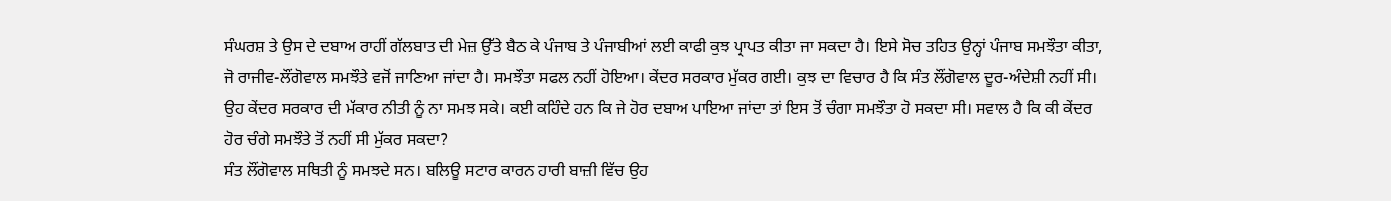ਸੰਘਰਸ਼ ਤੇ ਉਸ ਦੇ ਦਬਾਅ ਰਾਹੀਂ ਗੱਲਬਾਤ ਦੀ ਮੇਜ਼ ਉੱਤੇ ਬੈਠ ਕੇ ਪੰਜਾਬ ਤੇ ਪੰਜਾਬੀਆਂ ਲਈ ਕਾਫੀ ਕੁਝ ਪ੍ਰਾਪਤ ਕੀਤਾ ਜਾ ਸਕਦਾ ਹੈ। ਇਸੇ ਸੋਚ ਤਹਿਤ ਉਨ੍ਹਾਂ ਪੰਜਾਬ ਸਮਝੌਤਾ ਕੀਤਾ, ਜੋ ਰਾਜੀਵ-ਲੌਂਗੋਵਾਲ ਸਮਝੌਤੇ ਵਜੋਂ ਜਾਣਿਆ ਜਾਂਦਾ ਹੈ। ਸਮਝੌਤਾ ਸਫਲ ਨਹੀਂ ਹੋਇਆ। ਕੇਂਦਰ ਸਰਕਾਰ ਮੁੱਕਰ ਗਈ। ਕੁਝ ਦਾ ਵਿਚਾਰ ਹੈ ਕਿ ਸੰਤ ਲੌਂਗੋਵਾਲ ਦੂਰ-ਅੰਦੇਸ਼ੀ ਨਹੀਂ ਸੀ। ਉਹ ਕੇਂਦਰ ਸਰਕਾਰ ਦੀ ਮੱਕਾਰ ਨੀਤੀ ਨੂੰ ਨਾ ਸਮਝ ਸਕੇ। ਕਈ ਕਹਿੰਦੇ ਹਨ ਕਿ ਜੇ ਹੋਰ ਦਬਾਅ ਪਾਇਆ ਜਾਂਦਾ ਤਾਂ ਇਸ ਤੋਂ ਚੰਗਾ ਸਮਝੌਤਾ ਹੋ ਸਕਦਾ ਸੀ। ਸਵਾਲ ਹੈ ਕਿ ਕੀ ਕੇਂਦਰ ਹੋਰ ਚੰਗੇ ਸਮਝੌਤੇ ਤੋਂ ਨਹੀਂ ਸੀ ਮੁੱਕਰ ਸਕਦਾ?
ਸੰਤ ਲੌਂਗੋਵਾਲ ਸਥਿਤੀ ਨੂੰ ਸਮਝਦੇ ਸਨ। ਬਲਿਊ ਸਟਾਰ ਕਾਰਨ ਹਾਰੀ ਬਾਜ਼ੀ ਵਿੱਚ ਉਹ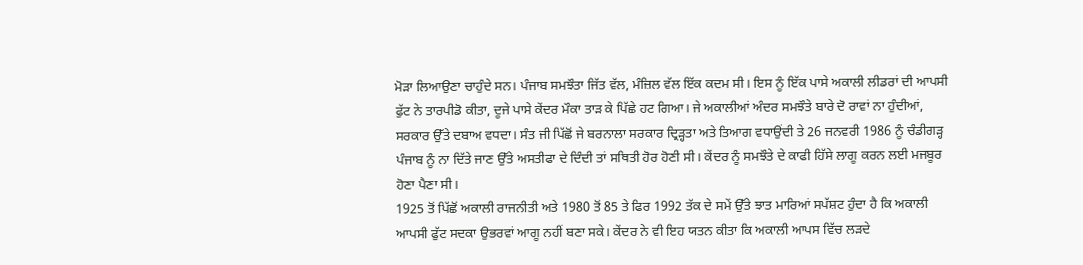ਮੋੜਾ ਲਿਆਉਣਾ ਚਾਹੁੰਦੇ ਸਨ। ਪੰਜਾਬ ਸਮਝੌਤਾ ਜਿੱਤ ਵੱਲ, ਮੰਜ਼ਿਲ ਵੱਲ ਇੱਕ ਕਦਮ ਸੀ। ਇਸ ਨੂੰ ਇੱਕ ਪਾਸੇ ਅਕਾਲੀ ਲੀਡਰਾਂ ਦੀ ਆਪਸੀ ਫੁੱਟ ਨੇ ਤਾਰਪੀਡੋ ਕੀਤਾ, ਦੂਜੇ ਪਾਸੇ ਕੇਂਦਰ ਮੌਕਾ ਤਾੜ ਕੇ ਪਿੱਛੇ ਹਟ ਗਿਆ। ਜੇ ਅਕਾਲੀਆਂ ਅੰਦਰ ਸਮਝੌਤੇ ਬਾਰੇ ਦੋ ਰਾਵਾਂ ਨਾ ਹੁੰਦੀਆਂ, ਸਰਕਾਰ ਉੱਤੇ ਦਬਾਅ ਵਧਦਾ। ਸੰਤ ਜੀ ਪਿੱਛੋਂ ਜੇ ਬਰਨਾਲਾ ਸਰਕਾਰ ਦ੍ਰਿੜ੍ਹਤਾ ਅਤੇ ਤਿਆਗ ਵਧਾਉਂਦੀ ਤੇ 26 ਜਨਵਰੀ 1986 ਨੂੰ ਚੰਡੀਗੜ੍ਹ ਪੰਜਾਬ ਨੂੰ ਨਾ ਦਿੱਤੇ ਜਾਣ ਉੱਤੇ ਅਸਤੀਫਾ ਦੇ ਦਿੰਦੀ ਤਾਂ ਸਥਿਤੀ ਹੋਰ ਹੋਣੀ ਸੀ। ਕੇਂਦਰ ਨੂੰ ਸਮਝੌਤੇ ਦੇ ਕਾਫੀ ਹਿੱਸੇ ਲਾਗੂ ਕਰਨ ਲਈ ਮਜਬੂਰ ਹੋਣਾ ਪੈਣਾ ਸੀ।
1925 ਤੋਂ ਪਿੱਛੋਂ ਅਕਾਲੀ ਰਾਜਨੀਤੀ ਅਤੇ 1980 ਤੋਂ 85 ਤੇ ਫਿਰ 1992 ਤੱਕ ਦੇ ਸਮੇਂ ਉੱਤੇ ਝਾਤ ਮਾਰਿਆਂ ਸਪੱਸ਼ਟ ਹੁੰਦਾ ਹੈ ਕਿ ਅਕਾਲੀ ਆਪਸੀ ਫੁੱਟ ਸਦਕਾ ਉਭਰਵਾਂ ਆਗੂ ਨਹੀਂ ਬਣਾ ਸਕੇ। ਕੇਂਦਰ ਨੇ ਵੀ ਇਹ ਯਤਨ ਕੀਤਾ ਕਿ ਅਕਾਲੀ ਆਪਸ ਵਿੱਚ ਲੜਦੇ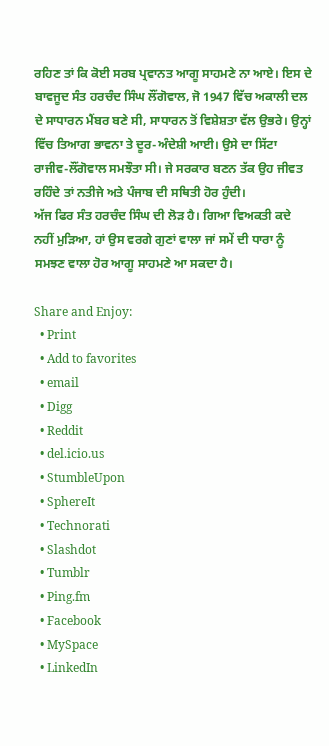ਰਹਿਣ ਤਾਂ ਕਿ ਕੋਈ ਸਰਬ ਪ੍ਰਵਾਨਤ ਆਗੂ ਸਾਹਮਣੇ ਨਾ ਆਏ। ਇਸ ਦੇ ਬਾਵਜੂਦ ਸੰਤ ਹਰਚੰਦ ਸਿੰਘ ਲੌਂਗੋਵਾਲ, ਜੋ 1947 ਵਿੱਚ ਅਕਾਲੀ ਦਲ ਦੇ ਸਾਧਾਰਨ ਮੈਂਬਰ ਬਣੇ ਸੀ, ਸਾਧਾਰਨ ਤੋਂ ਵਿਸ਼ੇਸ਼ਤਾ ਵੱਲ ਉਭਰੇ। ਉਨ੍ਹਾਂ ਵਿੱਚ ਤਿਆਗ ਭਾਵਨਾ ਤੇ ਦੂਰ-ਅੰਦੇਸ਼ੀ ਆਈ। ਉਸੇ ਦਾ ਸਿੱਟਾ ਰਾਜੀਵ-ਲੌਂਗੋਵਾਲ ਸਮਝੌਤਾ ਸੀ। ਜੇ ਸਰਕਾਰ ਬਣਨ ਤੱਕ ਉਹ ਜੀਵਤ ਰਹਿੰਦੇ ਤਾਂ ਨਤੀਜੇ ਅਤੇ ਪੰਜਾਬ ਦੀ ਸਥਿਤੀ ਹੋਰ ਹੁੰਦੀ।
ਅੱਜ ਫਿਰ ਸੰਤ ਹਰਚੰਦ ਸਿੰਘ ਦੀ ਲੋੜ ਹੈ। ਗਿਆ ਵਿਅਕਤੀ ਕਦੇ ਨਹੀਂ ਮੁੜਿਆ, ਹਾਂ ਉਸ ਵਰਗੇ ਗੁਣਾਂ ਵਾਲਾ ਜਾਂ ਸਮੇਂ ਦੀ ਧਾਰਾ ਨੂੰ ਸਮਝਣ ਵਾਲਾ ਹੋਰ ਆਗੂ ਸਾਹਮਣੇ ਆ ਸਕਦਾ ਹੈ।

Share and Enjoy:
  • Print
  • Add to favorites
  • email
  • Digg
  • Reddit
  • del.icio.us
  • StumbleUpon
  • SphereIt
  • Technorati
  • Slashdot
  • Tumblr
  • Ping.fm
  • Facebook
  • MySpace
  • LinkedIn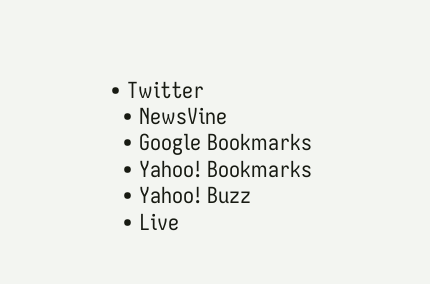• Twitter
  • NewsVine
  • Google Bookmarks
  • Yahoo! Bookmarks
  • Yahoo! Buzz
  • Live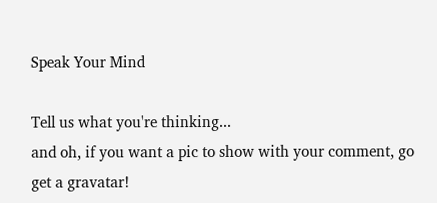Speak Your Mind

Tell us what you're thinking...
and oh, if you want a pic to show with your comment, go get a gravatar!